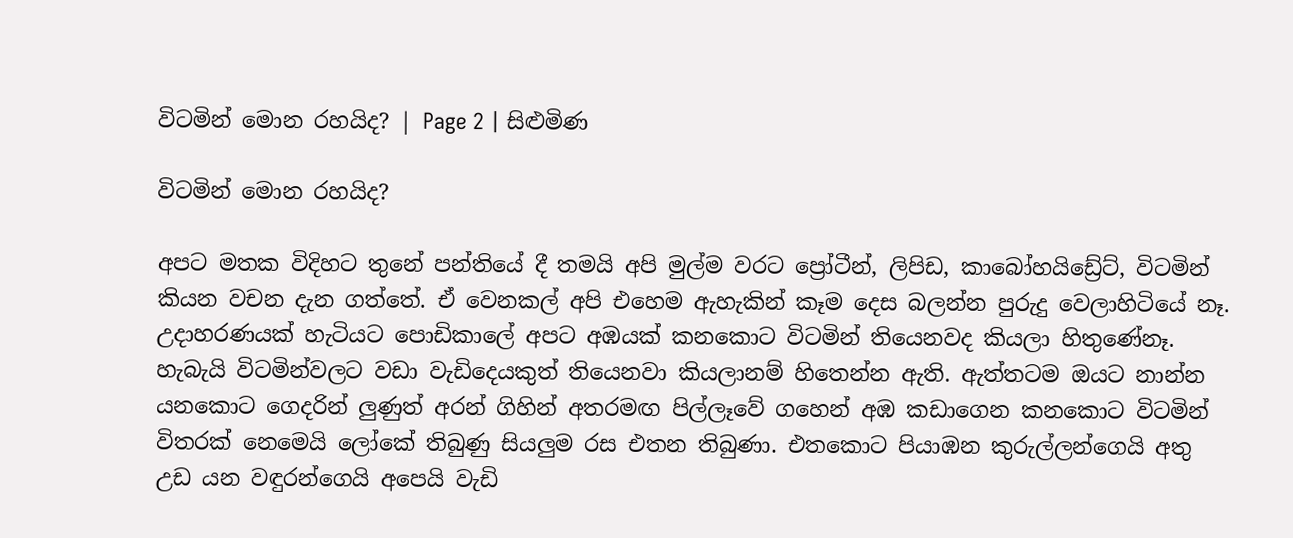විටමින් මොන රහයිද? | Page 2 | සිළුමිණ

විටමින් මොන රහයිද?

අපට මතක විදිහට තුනේ පන්තියේ දී තමයි අපි මුල්ම වරට ප්‍රෝටීන්, ලිපිඩ, කාබෝහයිඩ්‍රේට්, විටමින් කියන වචන දැන ගත්තේ. ඒ වෙනකල් අපි එහෙම ඇහැකින් කෑම දෙස බලන්න පුරුදු වෙලාහිටියේ නෑ. උදාහරණයක් හැටියට පොඩිකාලේ අපට අඹයක් කනකොට විටමින් තියෙනවද කියලා හිතුණේනෑ. හැබැයි විටමින්වලට වඩා වැඩිදෙයකුත් තියෙනවා කියලානම් හිතෙන්න ඇති. ඇත්තටම ඔයට නාන්න යනකොට ගෙදරින් ලුණුත් අරන් ගිහින් අතරමඟ පිල්ලෑවේ ගහෙන් අඹ කඩාගෙන කනකොට විටමින් විතරක් නෙමෙයි ලෝකේ තිබුණු සියලුම රස එතන තිබුණා. එතකොට පියාඹන කුරුල්ලන්ගෙයි අතු උඩ යන වඳුරන්ගෙයි අපෙයි වැඩි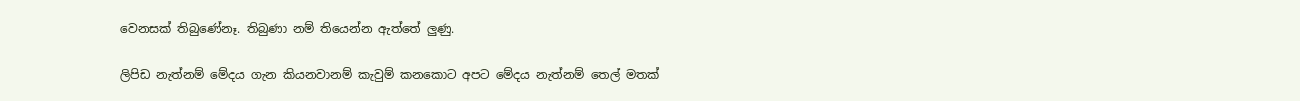වෙනසක් තිබුණේනෑ. තිබුණා නම් තියෙන්න ඇත්තේ ලුණු.

ලිපිඩ නැත්නම් මේදය ගැන කියනවානම් කැවුම් කනකොට අපට මේදය නැත්නම් තෙල් මතක්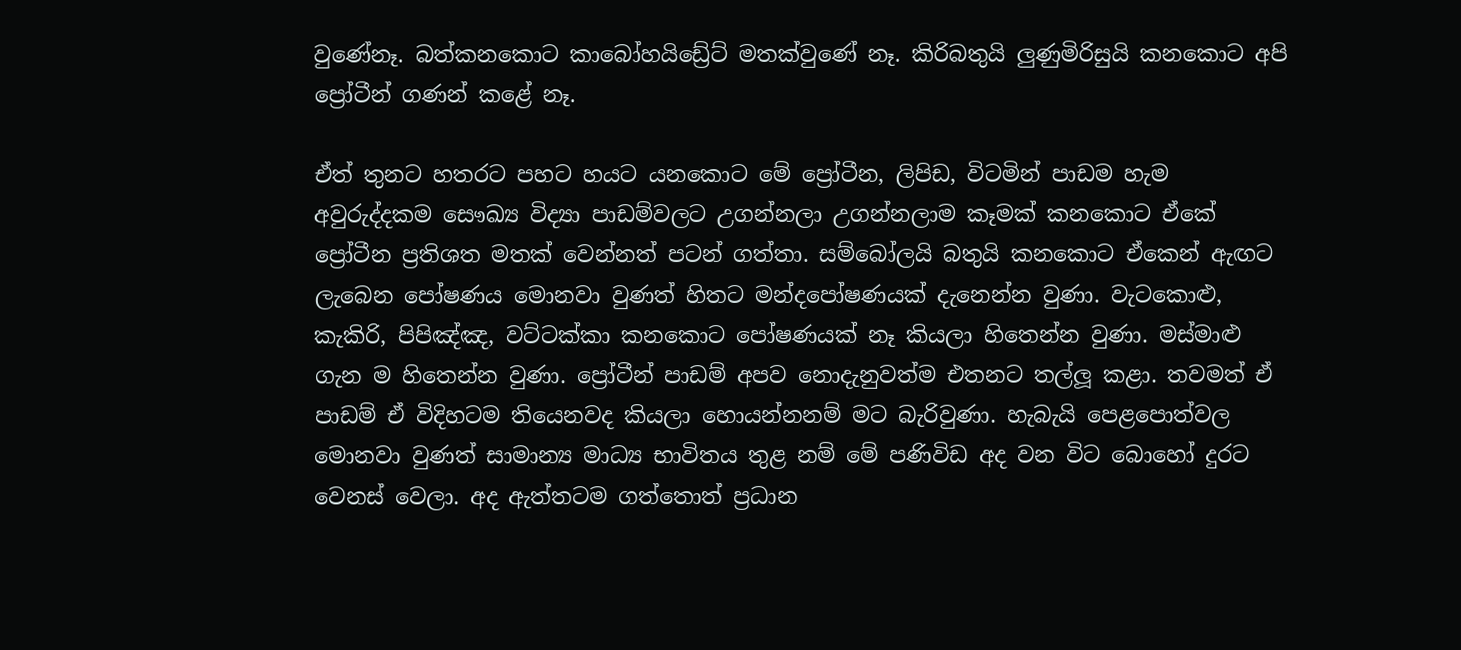වුණේනෑ. බත්කනකොට කාබෝහයිඩ්‍රේට් මතක්වුණේ නෑ. කිරිබතුයි ලුණුමිරිසුයි කනකොට අපි ප්‍රෝටීන් ගණන් කළේ නෑ.

ඒත් තුනට හතරට පහට හයට යනකොට මේ ප්‍රෝටීන, ලිපිඩ, විටමින් පාඩම හැම අවුරුද්දකම සෞඛ්‍ය විද්‍යා පාඩම්වලට උගන්නලා උගන්නලාම කෑමක් කනකොට ඒකේ ප්‍රෝටීන ප්‍රතිශත මතක් වෙන්නත් පටන් ගත්තා. සම්බෝලයි බතුයි කනකොට ඒකෙන් ඇඟට ලැබෙන පෝෂණය මොනවා වුණත් හිතට මන්දපෝෂණයක් දැනෙන්න වුණා. වැටකොළු, කැකිරි, පිපිඤ්ඤ, වට්ටක්කා කනකොට පෝෂණයක් නෑ කියලා හිතෙන්න වුණා. මස්මාළු ගැන ම හිතෙන්න වුණා. ප්‍රෝටීන් පාඩම් අපව නොදැනුවත්ම එතනට තල්ලූ කළා. තවමත් ඒ පාඩම් ඒ විදිහටම තියෙනවද කියලා හොයන්නනම් මට බැරිවුණා. හැබැයි පෙළපොත්වල මොනවා වුණත් සාමාන්‍ය මාධ්‍ය භාවිතය තුළ නම් මේ පණිවිඩ අද වන විට බොහෝ දුරට වෙනස් වෙලා. අද ඇත්තටම ගත්තොත් ප්‍රධාන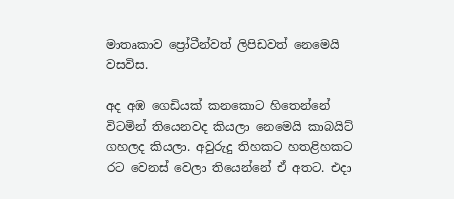මාතෘකාව ප්‍රෝටීන්වත් ලිපිඩවත් නෙමෙයි වසවිස.

අද අඹ ගෙඩියක් කනකොට හිතෙන්නේ විටමින් තියෙනවද කියලා නෙමෙයි කාබයිට් ගහලද කියලා. අවුරුදු තිහකට හතළිහකට රට වෙනස් වෙලා තියෙන්නේ ඒ අතට. එදා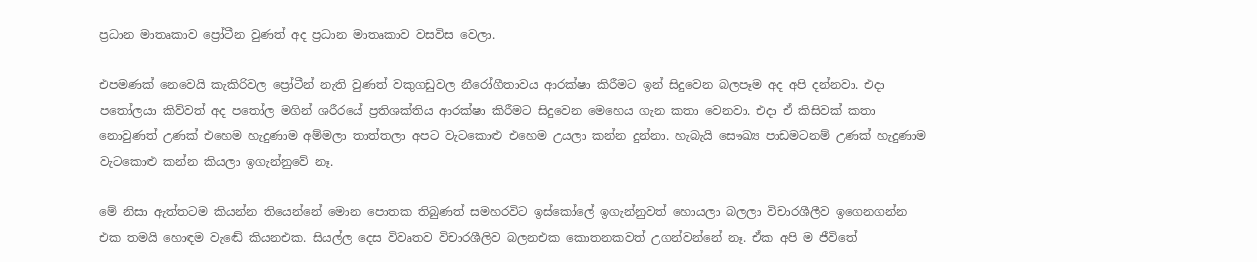ප්‍රධාන මාතෘකාව ප්‍රෝටීන වුණත් අද ප්‍රධාන මාතෘකාව වසවිස වෙලා.

එපමණක් නෙවෙයි කැකිරිවල ප්‍රෝටීන් නැති වුණත් වකුගඩුවල නීරෝගීතාවය ආරක්ෂා කිරීමට ඉන් සිදුවෙන බලපෑම අද අපි දන්නවා. එදා පතෝලයා කිව්වත් අද පතෝල මගින් ශරීරයේ ප්‍රතිශක්තිය ආරක්ෂා කිරීමට සිදුවෙන මෙහෙය ගැන කතා වෙනවා. එදා ඒ කිසිවක් කතා නොවුණත් උණක් එහෙම හැදුණාම අම්මලා තාත්තලා අපට වැටකොළු එහෙම උයලා කන්න දුන්නා. හැබැයි සෞඛ්‍ය පාඩමටනම් උණක් හැදුණාම වැටකොළු කන්න කියලා ඉගැන්නුවේ නෑ.

මේ නිසා ඇත්තටම කියන්න තියෙන්නේ මොන පොතක තිබුණත් සමහරවිට ඉස්කෝලේ ඉගැන්නුවත් හොයලා බලලා විචාරශීලීව ඉගෙනගන්න එක තමයි හොඳම වැඬේ කියනඑක. සියල්ල දෙස විවෘතව විචාරශීලිව බලනඑක කොතනකවත් උගන්වන්නේ නෑ. ඒක අපි ම ජීවිතේ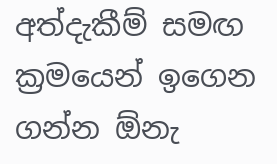අත්දැකීම් සමඟ ක්‍රමයෙන් ඉගෙන ගන්න ඕනැ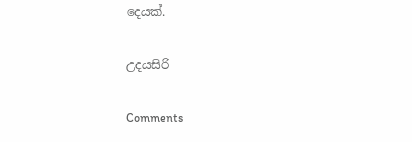දෙයක්.

උදයසිරි

Comments